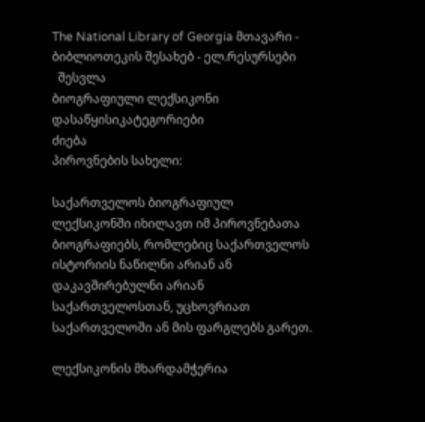The National Library of Georgia მთავარი - ბიბლიოთეკის შესახებ - ელ.რესურსები
  შესვლა
ბიოგრაფიული ლექსიკონი
დასაწყისიკატეგორიები
ძიება
პიროვნების სახელი:

საქართველოს ბიოგრაფიულ ლექსიკონში იხილავთ იმ პიროვნებათა ბიოგრაფიებს, რომლებიც საქართველოს ისტორიის ნაწილნი არიან ან დაკავშირებულნი არიან საქართველოსთან, უცხოვრიათ საქართველოში ან მის ფარგლებს გარეთ.

ლექსიკონის მხარდამჭერია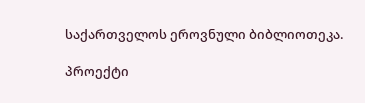საქართველოს ეროვნული ბიბლიოთეკა.

პროექტი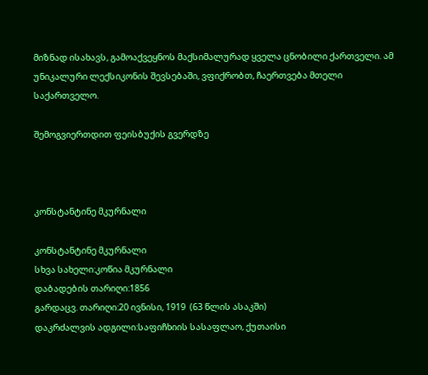მიზნად ისახავს, გამოაქვეყნოს მაქსიმალურად ყველა ცნობილი ქართველი. ამ უნიკალური ლექსიკონის შევსებაში, ვფიქრობთ, ჩაერთვება მთელი საქართველო.

შემოგვიერთდით ფეისბუქის გვერდზე



კონსტანტინე მკურნალი

კონსტანტინე მკურნალი
სხვა სახელი:კოწია მკურნალი
დაბადების თარიღი:1856
გარდაცვ. თარიღი:20 ივნისი, 1919  (63 წლის ასაკში)
დაკრძალვის ადგილი:საფიჩხიის სასაფლაო, ქუთაისი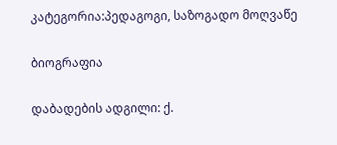კატეგორია:პედაგოგი, საზოგადო მოღვაწე

ბიოგრაფია

დაბადების ადგილი: ქ.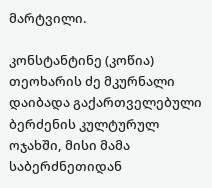მარტვილი.

კონსტანტინე (კოწია) თეოხარის ძე მკურნალი დაიბადა გაქართველებული ბერძენის კულტურულ ოჯახში, მისი მამა საბერძნეთიდან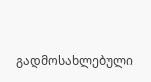გადმოსახლებული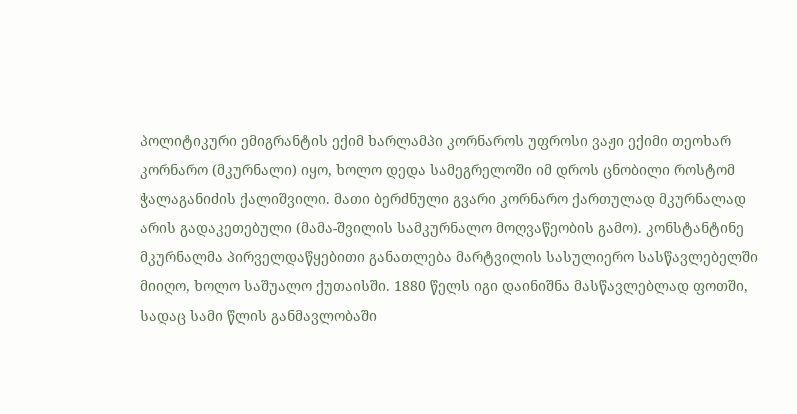პოლიტიკური ემიგრანტის ექიმ ხარლამპი კორნაროს უფროსი ვაჟი ექიმი თეოხარ კორნარო (მკურნალი) იყო, ხოლო დედა სამეგრელოში იმ დროს ცნობილი როსტომ ჭალაგანიძის ქალიშვილი. მათი ბერძნული გვარი კორნარო ქართულად მკურნალად არის გადაკეთებული (მამა-შვილის სამკურნალო მოღვაწეობის გამო). კონსტანტინე მკურნალმა პირველდაწყებითი განათლება მარტვილის სასულიერო სასწავლებელში მიიღო, ხოლო საშუალო ქუთაისში. 1880 წელს იგი დაინიშნა მასწავლებლად ფოთში, სადაც სამი წლის განმავლობაში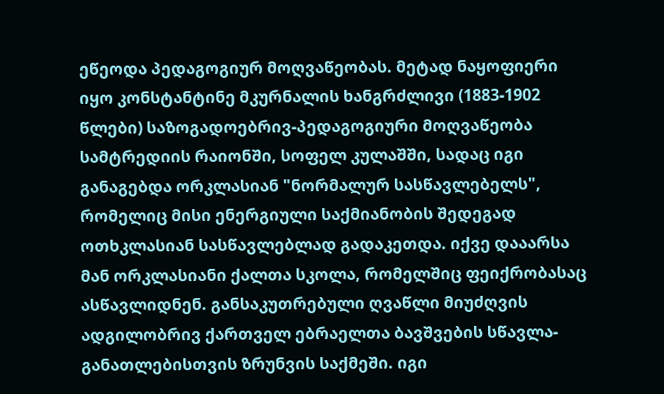ეწეოდა პედაგოგიურ მოღვაწეობას. მეტად ნაყოფიერი იყო კონსტანტინე მკურნალის ხანგრძლივი (1883-1902 წლები) საზოგადოებრივ-პედაგოგიური მოღვაწეობა სამტრედიის რაიონში, სოფელ კულაშში, სადაც იგი განაგებდა ორკლასიან "ნორმალურ სასწავლებელს", რომელიც მისი ენერგიული საქმიანობის შედეგად ოთხკლასიან სასწავლებლად გადაკეთდა. იქვე დააარსა მან ორკლასიანი ქალთა სკოლა, რომელშიც ფეიქრობასაც ასწავლიდნენ. განსაკუთრებული ღვაწლი მიუძღვის ადგილობრივ ქართველ ებრაელთა ბავშვების სწავლა-განათლებისთვის ზრუნვის საქმეში. იგი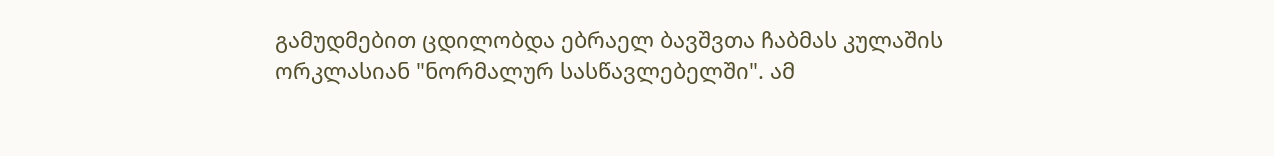გამუდმებით ცდილობდა ებრაელ ბავშვთა ჩაბმას კულაშის ორკლასიან "ნორმალურ სასწავლებელში". ამ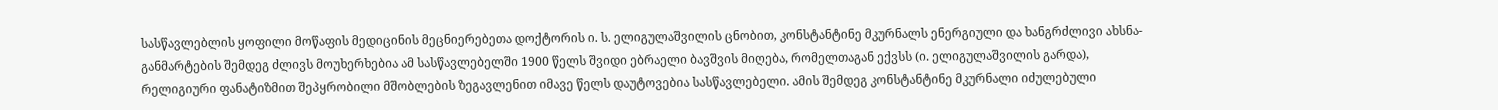სასწავლებლის ყოფილი მოწაფის მედიცინის მეცნიერებეთა დოქტორის ი. ს. ელიგულაშვილის ცნობით, კონსტანტინე მკურნალს ენერგიული და ხანგრძლივი ახსნა-განმარტების შემდეგ ძლივს მოუხერხებია ამ სასწავლებელში 1900 წელს შვიდი ებრაელი ბავშვის მიღება, რომელთაგან ექვსს (ი. ელიგულაშვილის გარდა), რელიგიური ფანატიზმით შეპყრობილი მშობლების ზეგავლენით იმავე წელს დაუტოვებია სასწავლებელი. ამის შემდეგ კონსტანტინე მკურნალი იძულებული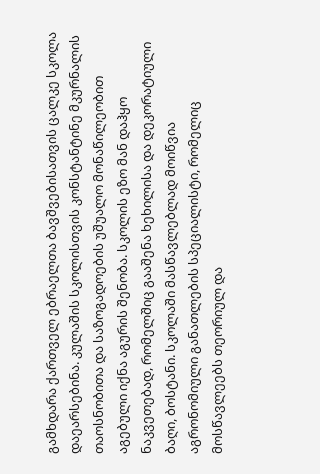გამხდარა ქართველ ებრაელთა ბავშვებისათვის ცალკე სკოლა დაეარსებინა. კულაშის სკოლისთვის კონსტანტინე მკურნალის თაოსნობითა და საზოგადოების უშუალო მონაწილეობით აგებული იქნა აგურის შენობა. სკოლის ეზო მან დაჰყო ნაკვეთებად, რომელშიც გააშენა ხეხილისა და დეკორატიული ბაღი, ბოსტანი. სკოლაში მასწავლებლად მოიწვია აგრონომიული განათლების სპეციალისტი, რომელიც მოსწავლეებს თეორიულ და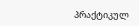პრაქტიკულ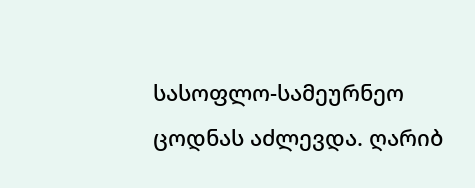სასოფლო-სამეურნეო ცოდნას აძლევდა. ღარიბ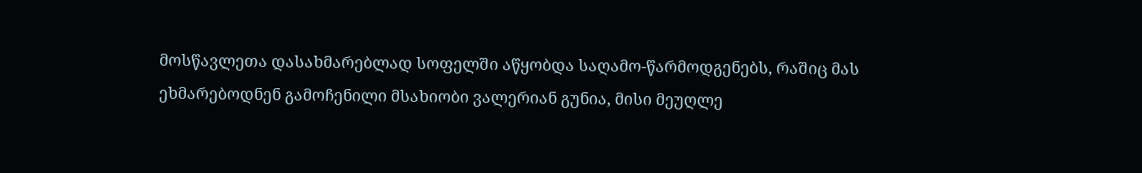მოსწავლეთა დასახმარებლად სოფელში აწყობდა საღამო-წარმოდგენებს, რაშიც მას ეხმარებოდნენ გამოჩენილი მსახიობი ვალერიან გუნია, მისი მეუღლე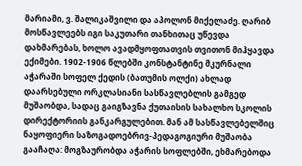მარიამი, ვ. შალიკაშვილი და აპოლონ მიქელაძე. ღარიბ მოსწავლეებს იგი საკუთარი თანხითაც უწევდა დახმარებას, ხოლო ავადმყოფთათვის თვითონ მიჰყავდა ექიმები. 1902-1906 წლებში კონსტანტინე მკურნალი აჭარაში სოფელ ქედის (ბათუმის ოლქი) ახლად დაარსებული ორკლასიანი სასწავლებლის გამგედ მუშაობდა, სადაც გაიგზავნა ქუთაისის სახალხო სკოლის დირექტორიის განკარგულებით. მან ამ სასწავლებელშიც ნაყოფიერი საზოგადოებრივ-პედაგოგიური მუშაობა გააჩაღა: მოგზაურობდა აჭარის სოფლებში, ეხმარებოდა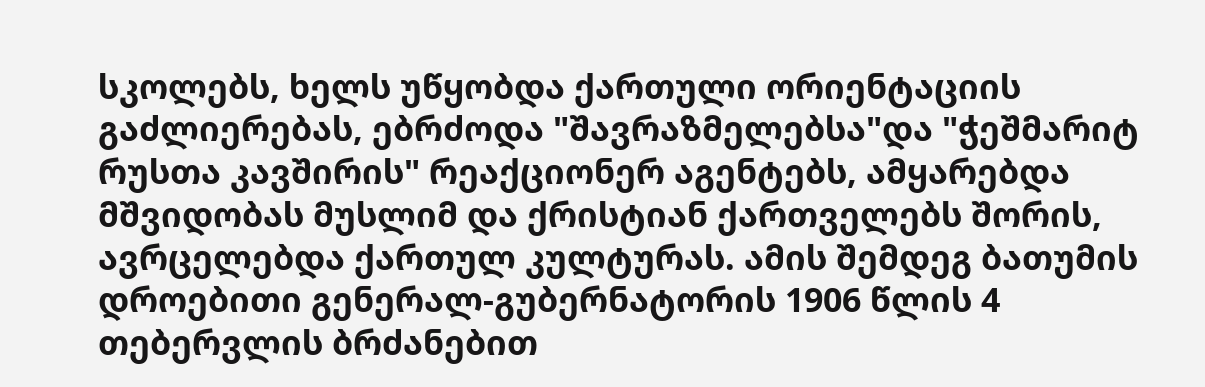სკოლებს, ხელს უწყობდა ქართული ორიენტაციის გაძლიერებას, ებრძოდა "შავრაზმელებსა"და "ჭეშმარიტ რუსთა კავშირის" რეაქციონერ აგენტებს, ამყარებდა მშვიდობას მუსლიმ და ქრისტიან ქართველებს შორის, ავრცელებდა ქართულ კულტურას. ამის შემდეგ ბათუმის დროებითი გენერალ-გუბერნატორის 1906 წლის 4 თებერვლის ბრძანებით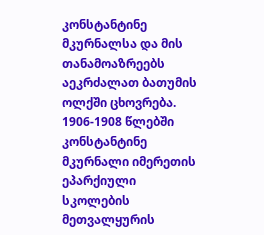კონსტანტინე მკურნალსა და მის თანამოაზრეებს აეკრძალათ ბათუმის ოლქში ცხოვრება. 1906-1908 წლებში კონსტანტინე მკურნალი იმერეთის ეპარქიული სკოლების მეთვალყურის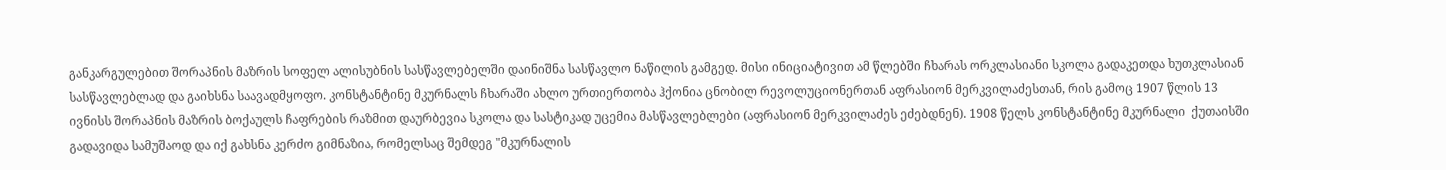განკარგულებით შორაპნის მაზრის სოფელ ალისუბნის სასწავლებელში დაინიშნა სასწავლო ნაწილის გამგედ. მისი ინიციატივით ამ წლებში ჩხარას ორკლასიანი სკოლა გადაკეთდა ხუთკლასიან სასწავლებლად და გაიხსნა საავადმყოფო. კონსტანტინე მკურნალს ჩხარაში ახლო ურთიერთობა ჰქონია ცნობილ რევოლუციონერთან აფრასიონ მერკვილაძესთან, რის გამოც 1907 წლის 13 ივნისს შორაპნის მაზრის ბოქაულს ჩაფრების რაზმით დაურბევია სკოლა და სასტიკად უცემია მასწავლებლები (აფრასიონ მერკვილაძეს ეძებდნენ). 1908 წელს კონსტანტინე მკურნალი  ქუთაისში გადავიდა სამუშაოდ და იქ გახსნა კერძო გიმნაზია, რომელსაც შემდეგ "მკურნალის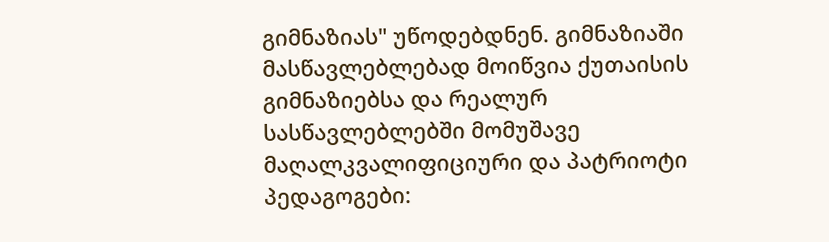გიმნაზიას" უწოდებდნენ. გიმნაზიაში მასწავლებლებად მოიწვია ქუთაისის გიმნაზიებსა და რეალურ სასწავლებლებში მომუშავე მაღალკვალიფიციური და პატრიოტი პედაგოგები: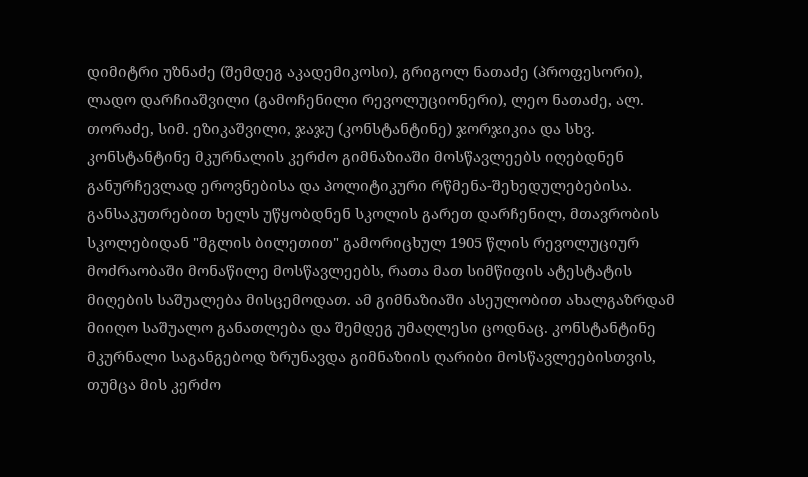დიმიტრი უზნაძე (შემდეგ აკადემიკოსი), გრიგოლ ნათაძე (პროფესორი), ლადო დარჩიაშვილი (გამოჩენილი რევოლუციონერი), ლეო ნათაძე, ალ. თორაძე, სიმ. ეზიკაშვილი, ჯაჯუ (კონსტანტინე) ჯორჯიკია და სხვ. კონსტანტინე მკურნალის კერძო გიმნაზიაში მოსწავლეებს იღებდნენ განურჩევლად ეროვნებისა და პოლიტიკური რწმენა-შეხედულებებისა. განსაკუთრებით ხელს უწყობდნენ სკოლის გარეთ დარჩენილ, მთავრობის სკოლებიდან "მგლის ბილეთით" გამორიცხულ 1905 წლის რევოლუციურ მოძრაობაში მონაწილე მოსწავლეებს, რათა მათ სიმწიფის ატესტატის მიღების საშუალება მისცემოდათ. ამ გიმნაზიაში ასეულობით ახალგაზრდამ მიიღო საშუალო განათლება და შემდეგ უმაღლესი ცოდნაც. კონსტანტინე მკურნალი საგანგებოდ ზრუნავდა გიმნაზიის ღარიბი მოსწავლეებისთვის, თუმცა მის კერძო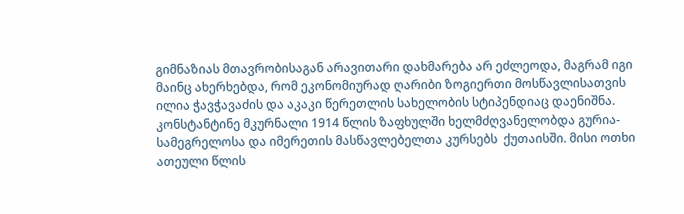გიმნაზიას მთავრობისაგან არავითარი დახმარება არ ეძლეოდა, მაგრამ იგი მაინც ახერხებდა, რომ ეკონომიურად ღარიბი ზოგიერთი მოსწავლისათვის ილია ჭავჭავაძის და აკაკი წერეთლის სახელობის სტიპენდიაც დაენიშნა. კონსტანტინე მკურნალი 1914 წლის ზაფხულში ხელმძღვანელობდა გურია-სამეგრელოსა და იმერეთის მასწავლებელთა კურსებს  ქუთაისში. მისი ოთხი ათეული წლის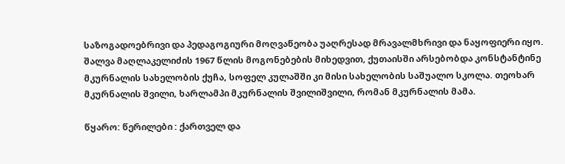საზოგადოებრივი და პედაგოგიური მოღვაწეობა უაღრესად მრავალმხრივი და ნაყოფიერი იყო. შალვა მაღლაკელიძის 1967 წლის მოგონებების მიხედვით, ქუთაისში არსებობდა კონსტანტინე მკურნალის სახელობის ქუჩა, სოფელ კულაშში კი მისი სახელობის საშუალო სკოლა. თეოხარ მკურნალის შვილი, ხარლამპი მკურნალის შვილიშვილი, რომან მკურნალის მამა.

წყარო: წერილები : ქართველ და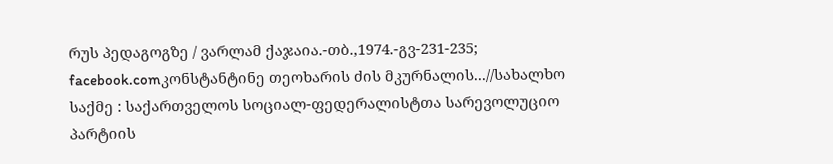რუს პედაგოგზე / ვარლამ ქაჯაია.-თბ.,1974.-გვ-231-235; facebook.comკონსტანტინე თეოხარის ძის მკურნალის...//სახალხო საქმე : საქართველოს სოციალ-ფედერალისტთა სარევოლუციო პარტიის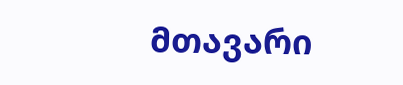მთავარი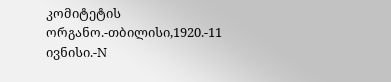კომიტეტის ორგანო.-თბილისი,1920.-11 ივნისი.-N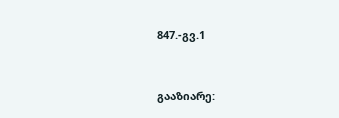847.-გვ.1


გააზიარე: